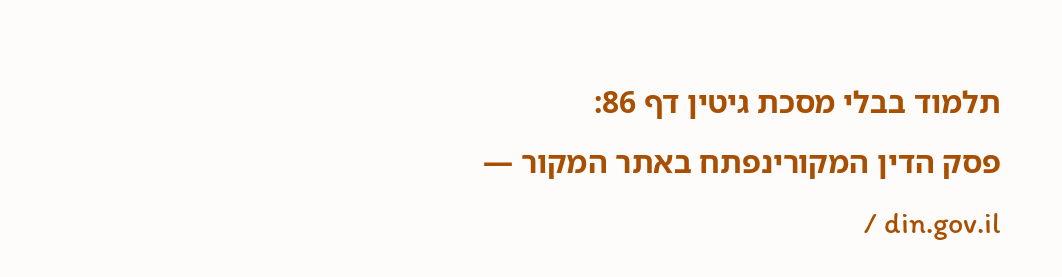תלמוד בבלי מסכת גיטין דף 86:
פסק הדין המקורינפתח באתר המקור — din.gov.il /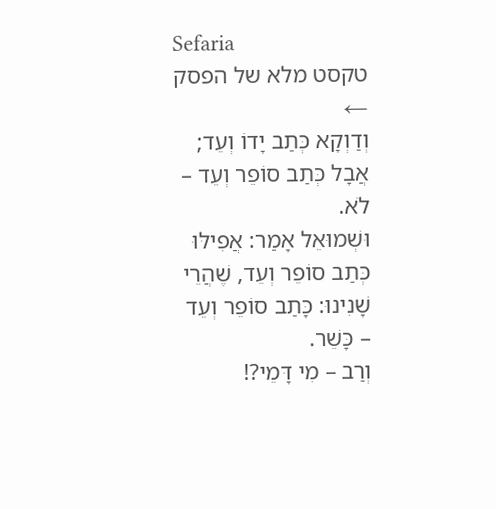Sefaria
טקסט מלא של הפסק ←
וְדַוְקָא כְּתַב יָדוֹ וְעֵד; אֲבָל כְּתַב סוֹפֵר וְעֵד – לֹא.
וּשְׁמוּאֵל אָמַר: אֲפִילּוּ כְּתַב סוֹפֵר וְעֵד, שֶׁהֲרֵי שָׁנִינוּ: כָּתַב סוֹפֵר וְעֵד – כָּשֵׁר.
וְרַב – מִי דָּמֵי?!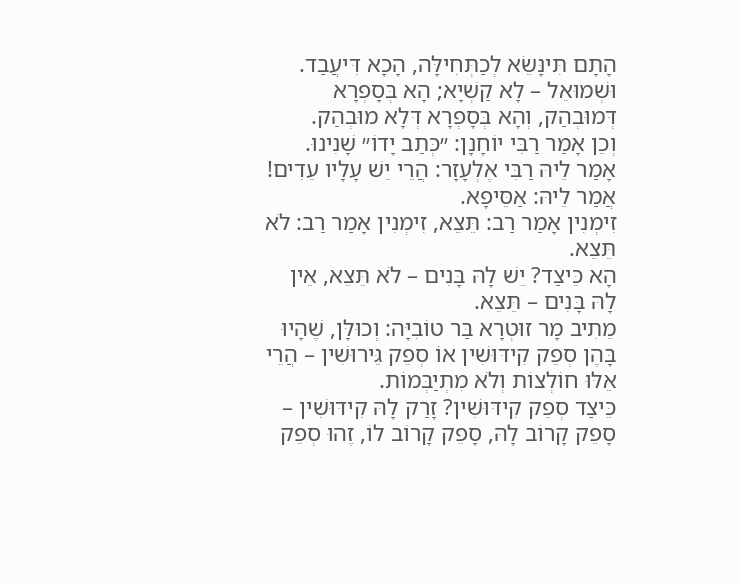הָתָם תִּינָּשֵׂא לְכַתְּחִילָּה, הָכָא דִּיעֲבַד.
וּשְׁמוּאֵל – לָא קַשְׁיָא; הָא בְּסָפְרָא דְּמוּבְהַק, וְהָא בְּסָפְרָא דְּלָא מוּבְהַק.
וְכֵן אָמַר רַבִּי יוֹחָנָן: ״כְּתַב יָדוֹ״ שָׁנִינוּ. אָמַר לֵיהּ רַבִּי אֶלְעָזָר: הֲרֵי יֵשׁ עָלָיו עֵדִים! אֲמַר לֵיהּ: אַסֵּיפָא.
זִימְנִין אָמַר רַב: תֵּצֵא, זִימְנִין אָמַר רַב: לֹא תֵּצֵא.
הָא כֵּיצַד? יֵשׁ לָהּ בָּנִים – לֹא תֵּצֵא, אֵין לָהּ בָּנִים – תֵּצֵא.
מֵתִיב מָר זוּטְרָא בַּר טוֹבִיָּה: וְכוּלָּן, שֶׁהָיוּ בָּהֶן סְפֵק קִידּוּשִׁין אוֹ סְפֵק גֵּירוּשִׁין – הֲרֵי אֵלּוּ חוֹלְצוֹת וְלֹא מִתְיַבְּמוֹת.
כֵּיצַד סְפֵק קִידּוּשִׁין? זָרַק לָהּ קִידּוּשִׁין – סָפֵק קָרוֹב לָהּ, סָפֵק קָרוֹב לוֹ, זֶהוּ סְפֵק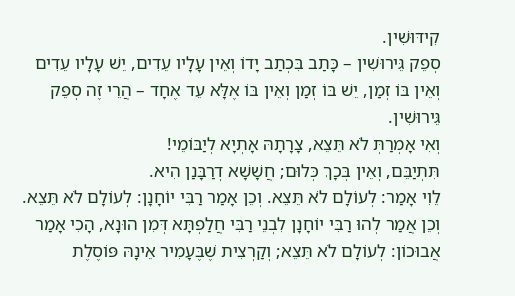קִידּוּשִׁין.
סְפֵק גֵּירוּשִׁין – כָּתַב בִּכְתַב יָדוֹ וְאֵין עָלָיו עֵדִים, יֵשׁ עָלָיו עֵדִים וְאֵין בּוֹ זְמַן, יֵשׁ בּוֹ זְמַן וְאֵין בּוֹ אֶלָּא עֵד אֶחָד – הֲרֵי זֶה סְפֵק גֵּירוּשִׁין.
וְאִי אָמְרַתְּ לֹא תֵּצֵא, צָרָתָהּ אָתְיָא לְיַבּוֹמֵי!
תִּתְיַבֵּם, וְאֵין בְּכָךְ כְּלוּם; חֲשָׁשָׁא דְרַבָּנַן הִיא.
לֵוִי אָמַר: לְעוֹלָם לֹא תֵּצֵא. וְכֵן אָמַר רַבִּי יוֹחָנָן: לְעוֹלָם לֹא תֵּצֵא.
וְכֵן אֲמַר לְהוּ רַבִּי יוֹחָנָן לִבְנֵי רַבִּי חֲלַפְתָּא דְּמִן הוּנָא, הָכִי אָמַר אֲבוּכוֹן: לְעוֹלָם לֹא תֵּצֵא; וְקַרְצִית שֶׁבֶּעָמִיר אֵינָהּ פּוֹסֶלֶת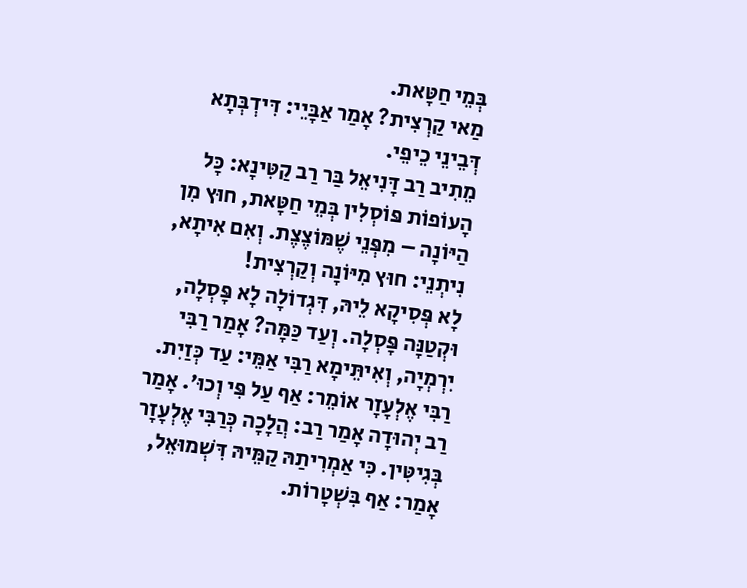בְּמֵי חַטָּאת.
מַאי קַרְצִית? אָמַר אַבָּיֵי: דִּידְבְּתָא דְּבֵינֵי כֵיפֵי.
מֵתִיב רַב דָּנִיאֵל בַּר רַב קַטִּינָא: כׇּל הָעוֹפוֹת פּוֹסְלִין בְּמֵי חַטָּאת, חוּץ מִן הַיּוֹנָה – מִפְּנֵי שֶׁמּוֹצֶצֶת. וְאִם אִיתָא, נִיתְנֵי: חוּץ מִיּוֹנָה וְקַרְצִית!
לָא פְּסִיקָא לֵיהּ, דִּגְדוֹלָה לָא פָּסְלָה, וּקְטַנָּה פָּסְלָה. וְעַד כַּמָּה? אָמַר רַבִּי יִרְמְיָה, וְאִיתֵּימָא רַבִּי אַמֵּי: עַד כְּזַיִת.
רַבִּי אֶלְעָזָר אוֹמֵר: אַף עַל פִּי וְכוּ׳. אָמַר רַב יְהוּדָה אָמַר רַב: הֲלָכָה כְּרַבִּי אֶלְעָזָר בְּגִיטִּין. כִּי אַמְרִיתַהּ קַמֵּיהּ דִּשְׁמוּאֵל, אָמַר: אַף בִּשְׁטָרוֹת.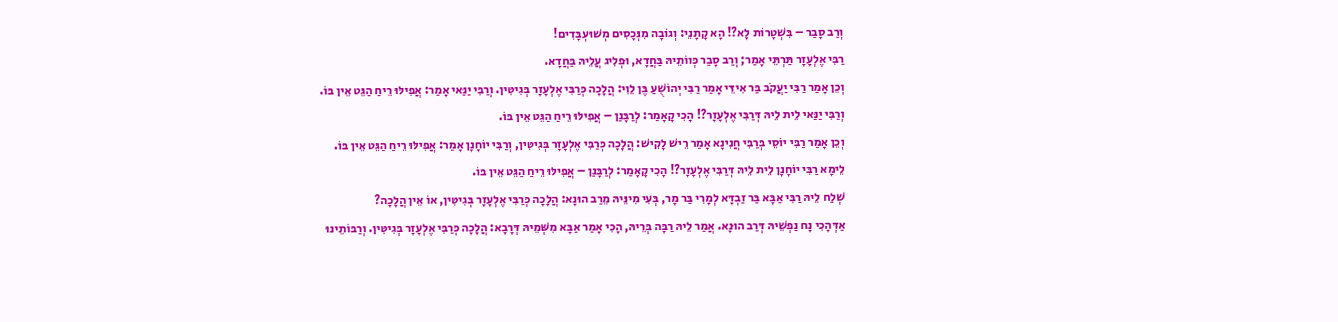וְרַב סָבַר – בִּשְׁטָרוֹת לָא?! הָא קָתָנֵי: וְגוֹבָה מִנְּכָסִים מְשׁוּעְבָּדִים!
רַבִּי אֶלְעָזָר תַּרְתֵּי אָמַר; וְרַב סָבַר כְּווֹתֵיהּ בַּחֲדָא, וּפְלִיג עֲלֵיהּ בַּחֲדָא.
וְכֵן אָמַר רַבִּי יַעֲקֹב בַּר אִידֵּי אָמַר רַבִּי יְהוֹשֻׁעַ בֶּן לֵוִי: הֲלָכָה כְּרַבִּי אֶלְעָזָר בְּגִיטִּין. וְרַבִּי יַנַּאי אָמַר: אֲפִילּוּ רֵיחַ הַגֵּט אֵין בּוֹ.
וְרַבִּי יַנַּאי לֵית לֵיהּ דְּרַבִּי אֶלְעָזָר?! הָכִי קָאָמַר: לְרַבָּנַן – אֲפִילּוּ רֵיחַ הַגֵּט אֵין בּוֹ.
וְכֵן אָמַר רַבִּי יוֹסֵי בְּרַבִּי חֲנִינָא אָמַר רֵישׁ לָקִישׁ: הֲלָכָה כְּרַבִּי אֶלְעָזָר בְּגִיטִּין, וְרַבִּי יוֹחָנָן אָמַר: אֲפִילּוּ רֵיחַ הַגֵּט אֵין בּוֹ.
לֵימָא רַבִּי יוֹחָנָן לֵית לֵיהּ דְּרַבִּי אֶלְעָזָר?! הָכִי קָאָמַר: לְרַבָּנַן – אֲפִילּוּ רֵיחַ הַגֵּט אֵין בּוֹ.
שְׁלַח לֵיהּ רַבִּי אַבָּא בַּר זַבְדָּא לְמָרִי בַּר מָר, בְּעִי מִינֵּיהּ מֵרַב הוּנָא: הֲלָכָה כְּרַבִּי אֶלְעָזָר בְּגִיטִּין, אוֹ אֵין הֲלָכָה?
אַדְּהָכִי נָח נַפְשֵׁיהּ דְּרַב הוּנָא. אֲמַר לֵיהּ רַבָּה בְּרֵיהּ, הָכִי אָמַר אַבָּא מִשְּׁמֵיהּ דְּרָבָא: הֲלָכָה כְּרַבִּי אֶלְעָזָר בְּגִיטִּין. וְרַבּוֹתֵינוּ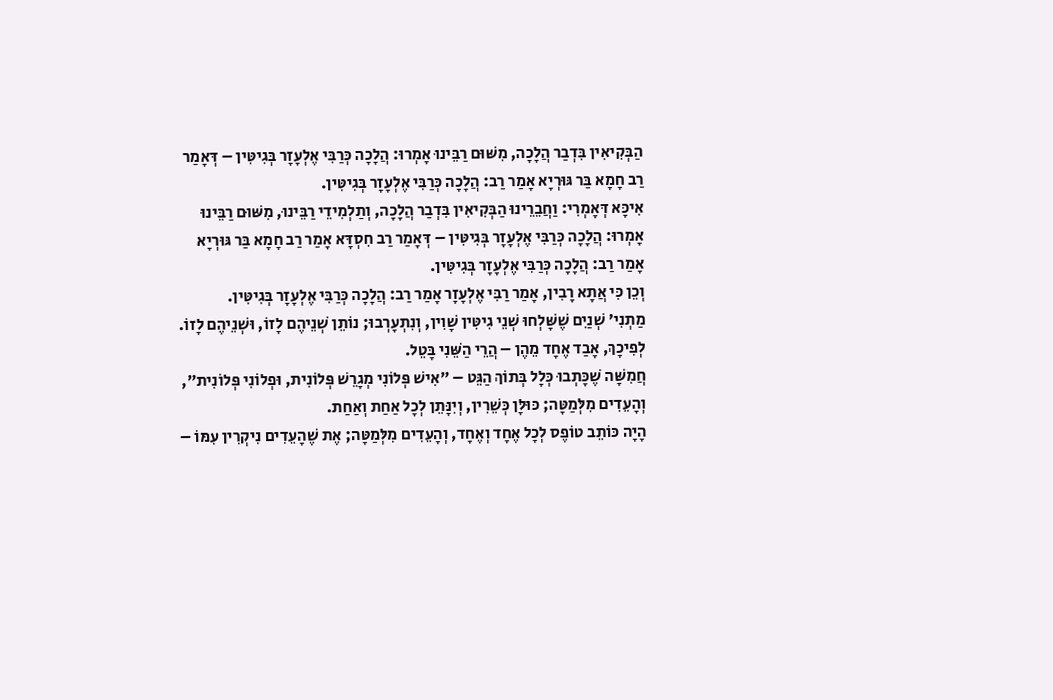הַבְּקִיאִין בִּדְבַר הֲלָכָה, מִשּׁוּם רַבֵּינוּ אָמְרוּ: הֲלָכָה כְּרַבִּי אֶלְעָזָר בְּגִיטִּין – דְּאָמַר רַב חָמָא בַּר גּוּרְיָא אָמַר רַב: הֲלָכָה כְּרַבִּי אֶלְעָזָר בְּגִיטִּין.
אִיכָּא דְּאָמְרִי: וַחֲבֵרֵינוּ הַבְּקִיאִין בִּדְבַר הֲלָכָה, וְתַלְמִידֵי רַבֵּינוּ, מִשּׁוּם רַבֵּינוּ אָמְרוּ: הֲלָכָה כְּרַבִּי אֶלְעָזָר בְּגִיטִּין – דְּאָמַר רַב חִסְדָּא אָמַר רַב חָמָא בַּר גּוּרְיָא אָמַר רַב: הֲלָכָה כְּרַבִּי אֶלְעָזָר בְּגִיטִּין.
וְכֵן כִּי אֲתָא רָבִין, אָמַר רַבִּי אֶלְעָזָר אָמַר רַב: הֲלָכָה כְּרַבִּי אֶלְעָזָר בְּגִיטִּין.
מַתְנִי׳ שְׁנַיִם שֶׁשָּׁלְחוּ שְׁנֵי גִיטִּין שָׁוִין, וְנִתְעָרְבוּ; נוֹתֵן שְׁנֵיהֶם לָזוֹ, וּשְׁנֵיהֶם לָזוֹ. לְפִיכָךְ, אָבַד אֶחָד מֵהֶן – הֲרֵי הַשֵּׁנִי בָּטֵל.
חֲמִשָּׁה שֶׁכָּתְבוּ כְּלָל בְּתוֹךְ הַגֵּט – ״אִישׁ פְּלוֹנִי מְגָרֵשׁ פְּלוֹנִית, וּפְלוֹנִי פְּלוֹנִית״, וְהָעֵדִים מִלְּמַטָּה; כּוּלָּן כְּשֵׁרִין, וְיִנָּתֵן לְכׇל אַחַת וְאַחַת.
הָיָה כּוֹתֵב טוֹפֶס לְכׇל אֶחָד וְאֶחָד, וְהָעֵדִים מִלְּמַטָּה; אֶת שֶׁהָעֵדִים נִיקְרִין עִמּוֹ –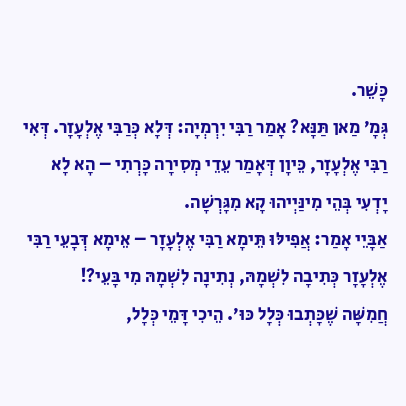כָּשֵׁר.
גְּמָ׳ מַאן תַּנָּא? אָמַר רַבִּי יִרְמְיָה: דְּלָא כְּרַבִּי אֶלְעָזָר. דְּאִי רַבִּי אֶלְעָזָר, כֵּיוָן דְּאָמַר עֵדֵי מְסִירָה כָּרְתִי – הָא לָא יָדְעִי בְּהֵי מִינַּיְיהוּ קָא מִגָּרְשָׁה.
אַבָּיֵי אָמַר: אֲפִילּוּ תֵּימָא רַבִּי אֶלְעָזָר – אֵימָא דְּבָעֵי רַבִּי אֶלְעָזָר כְּתִיבָה לִשְׁמָהּ, נְתִינָה לִשְׁמָהּ מִי בָּעֵי?!
חֲמִשָּׁה שֶׁכָּתְבוּ כְּלָל כּוּ׳. הֵיכִי דָּמֵי כְּלָל,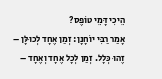הֵיכִי דָּמֵי טוֹפֶס?
אָמַר רַבִּי יוֹחָנָן: זְמַן אֶחָד לְכוּלָּן – זֶהוּ כְּלָל. זְמַן לְכׇל אֶחָד וְאֶחָד –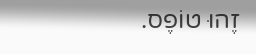זֶהוּ טוֹפֶס.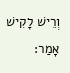וְרֵישׁ לָקִישׁ אָמַר: